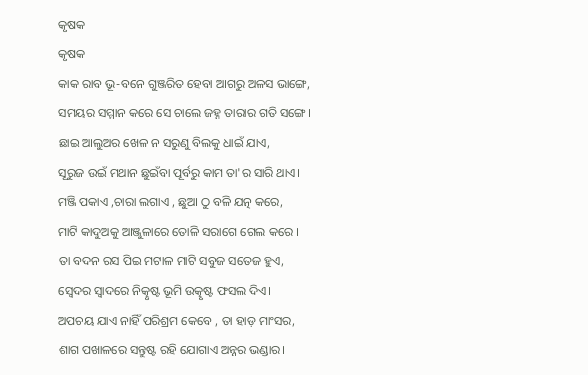କୃଷକ
କୃଷକ
କାକ ରାବ ଭୂ-ବନେ ଗୁଞ୍ଜରିତ ହେବା ଆଗରୁ ଅଳସ ଭାଙ୍ଗେ,
ସମୟର ସମ୍ମାନ କରେ ସେ ଚାଲେ ଜହ୍ନ ତାରାର ଗତି ସଙ୍ଗେ।
ଛାଇ ଆଲୁଅର ଖେଳ ନ ସରୁଣୁ ବିଲକୁ ଧାଇଁ ଯାଏ,
ସୂରୁଜ ଉଇଁ ମଥାନ ଛୁଇଁବା ପୂର୍ବରୁ କାମ ତା'ର ସାରି ଥାଏ।
ମଞ୍ଜି ପକାଏ ,ଚାରା ଲଗାଏ , ଛୁଆ ଠୁ ବଳି ଯତ୍ନ କରେ,
ମାଟି କାଦୁଅକୁ ଆଞ୍ଜୁଳାରେ ତୋଳି ସରାଗେ ଗେଲ କରେ ।
ତା ବଦନ ରସ ପିଇ ମଟାଳ ମାଟି ସବୁଜ ସତେଜ ହୁଏ,
ସ୍ବେଦର ସ୍ୱାଦରେ ନିତ୍କୃଷ୍ଟ ଭୂମି ଉତ୍କୃଷ୍ଟ ଫସଲ ଦିଏ।
ଅପଚୟ ଯାଏ ନାହିଁ ପରିଶ୍ରମ କେବେ , ତା ହାଡ଼ ମାଂସର,
ଶାଗ ପଖାଳରେ ସନ୍ତୁଷ୍ଟ ରହି ଯୋଗାଏ ଅନ୍ନର ଭଣ୍ଡାର।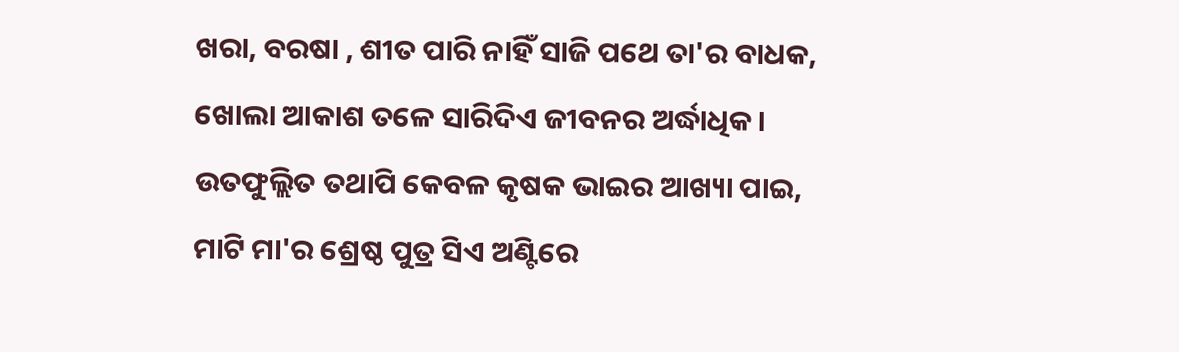ଖରା, ବରଷା , ଶୀତ ପାରି ନାହିଁ ସାଜି ପଥେ ତା'ର ବାଧକ,
ଖୋଲା ଆକାଶ ତଳେ ସାରିଦିଏ ଜୀବନର ଅର୍ଦ୍ଧାଧିକ।
ଉତଫୁଲ୍ଲିତ ତଥାପି କେବଳ କୃଷକ ଭାଇର ଆଖ୍ୟା ପାଇ,
ମାଟି ମା'ର ଶ୍ରେଷ୍ଠ ପୁତ୍ର ସିଏ ଅଣ୍ଟିରେ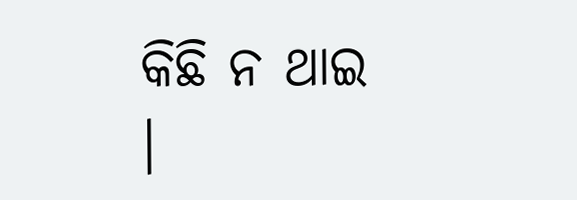କିଛି ନ ଥାଇ ।